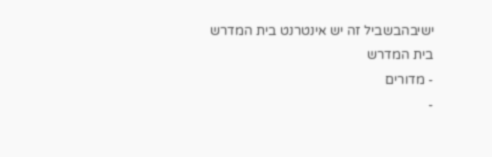ישיבהבשביל זה יש אינטרנט בית המדרש
בית המדרש
- מדורים
-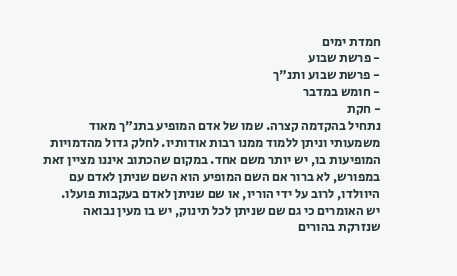חמדת ימים
- פרשת שבוע
- פרשת שבוע ותנ"ך
- חומש במדבר
- חקת
נתחיל בהקדמה קצרה. שמו של אדם המופיע בתנ"ך מאוד משמעותי וניתן ללמוד ממנו רבות אודותיו. לחלק גדול מהדמויות המופיעות בו, יש יותר משם אחד. במקום שהכתוב איננו מציין זאת במפורש, לא ברור אם השם המופיע הוא השם שניתן לאדם עם היוולדו, לרוב על ידי הוריו, או שם שניתן לאדם בעקבות פועלו.
יש האומרים כי גם שם שניתן לכל תינוק, יש בו מעין נבואה שנזרקת בהורים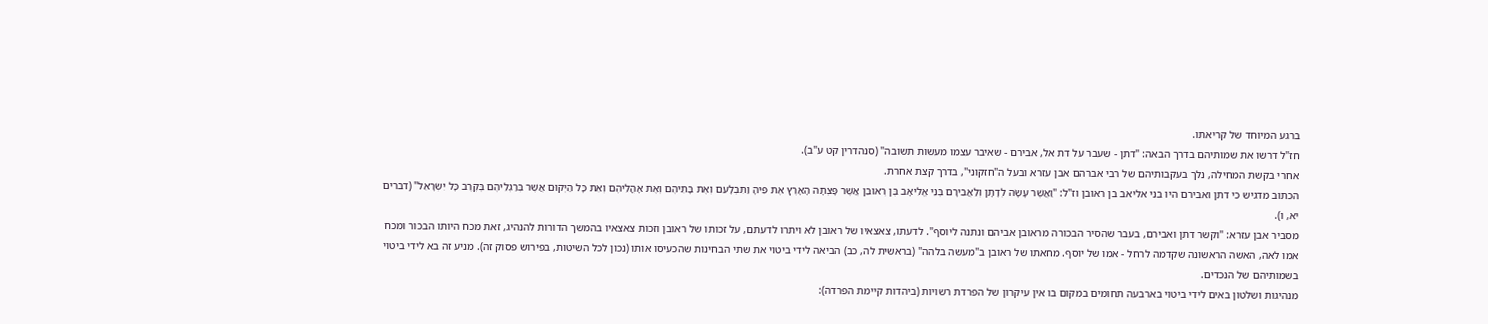ברגע המיוחד של קריאתו.
חז"ל דרשו את שמותיהם בדרך הבאה: "דתן - שעבר על דת אל, אבירם - שאיבר עצמו מעשות תשובה" (סנהדרין קט ע"ב).
אחרי בקשת המחילה, נלך בעקבותיהם של רבי אברהם אבן עזרא ובעל ה"חזקוני", בדרך קצת אחרת.
הכתוב מדגיש כי דתן ואבירם היו בני אליאב בן ראובן וז"ל: "וַאֲשֶׁר עָשָׂה לְדָתָן וְלַאֲבִירָם בְּנֵי אֱלִיאָב בֶּן רְאוּבֵן אֲשֶׁר פָּצְתָה הָאָרֶץ אֶת פִּיהָ וַתִּבְלָעֵם וְאֶת בָּתֵּיהֶם וְאֶת אָהֳלֵיהֶם וְאֵת כָּל הַיְקוּם אֲשֶׁר בְּרַגְלֵיהֶם בְּקֶרֶב כָּל יִשְׂרָאֵל" (דברים יא, ו).
מסביר אבן עזרא: "וקשר דתן ואבירם, בעבר שהסיר הבכורה מראובן אביהם ונתנה ליוסף". לדעתו, צאצאיו של ראובן לא ויתרו לדעתם, על זכותו של ראובן וזכות צאצאיו בהמשך הדורות להנהיג, זאת מכח היותו הבכור ומכח אמו לאה, האשה הראשונה שקדמה לרחל - אמו של יוסף. מחאתו של ראובן ב"מעשה בלהה" (בראשית לה, כב) הביאה לידי ביטוי את שתי הבחינות שהכעיסו אותו (נכון לכל השיטות, בפירוש פסוק זה). מניע זה בא לידי ביטוי בשמותיהם של הנכדים.
מנהיגות ושלטון באים לידי ביטוי בארבעה תחומים במקום בו אין עיקרון של הפרדת רשויות (ביהדות קיימת הפרדה):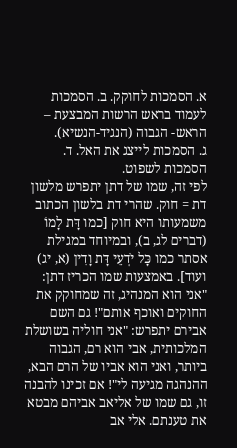א. הסמכות לחוקק. ב. הסמכות לעמוד בראש הרשות המבצעת – הראש- הגבוה (הנגיד-הנשיא).
ג. הסמכות לייצג את האל. ד. הסמכות לשפוט.
לפי זה, שמו של דתן יתפרש מלשון דת = חוק. שהרי דת בלשון הכתוב משמעותו היא חוק [כמו דָּת לָמוֹ (דברים לג, ב), ובמיוחד במגילת אסתר כמו כָּל יֹדְעֵי דָּת וָדִין (א, יג) ועוד]. באמצעות שמו הכריז דתן: "אני הוא המנהיג, זה שמחוקק את החוקים ואוכף אותם"! גם השם אבירם יתפרש: "אני חוליה בשושלת המלכותית, אבי הוא רם, הגבוה ביותר, ואני הוא אביו של הרם הבא, ההנהגה מגיעה לי"! אם זכינו להבנה זו, גם שמו של אליאב אביהם מבטא את טענתם. אלי אב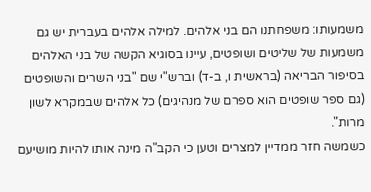משמעותו: משפחתנו הם בני אלהים. למילה אלהים בעברית יש גם משמעות של שליטים ושופטים, עיינו בסוגיא הקשה של בני האלהים בסיפור הבריאה (בראשית ו, ב-ד) וברש"י שם "בני השרים והשופטים (גם ספר שופטים הוא ספרם של מנהיגים) כל אלהים שבמקרא לשון מרות".
כשמשה חזר ממדיין למצרים וטען כי הקב"ה מינה אותו להיות מושיעם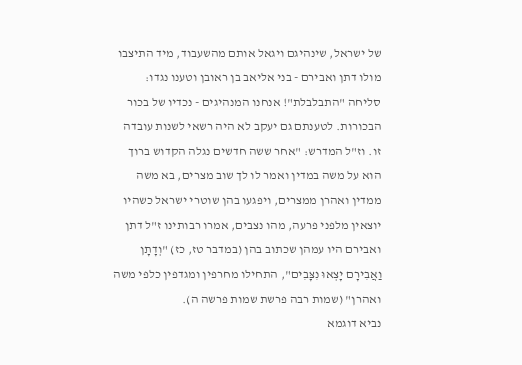של ישראל, שינהיגם ויגאל אותם מהשעבוד, מיד התיצבו מולו דתן ואבירם - בני אליאב בן ראובן וטענו נגדו: סליחה "התבלבלת"! אנחנו המנהיגים - נכדיו של בכור הבכורות. לטענתם גם יעקב לא היה רשאי לשנות עובדה זו. וז"ל המדרש: "אחר ששה חדשים נגלה הקדוש ברוך הוא על משה במדין ואמר לו לך שוב מצרים, בא משה ממדין ואהרן ממצרים, ויפגעו בהן שוטרי ישראל כשהיו יוצאין מלפני פרעה, מהו נצבים, אמרו רבותינו ז"ל דתן ואבירם היו עמהן שכתוב בהן (במדבר טז, כז) "וְדָתָן וַאֲבִירָם יָצְאוּ נִצָּבִים", התחילו מחרפין ומגדפין כלפי משה ואהרן" (שמות רבה פרשת שמות פרשה ה).
נביא דוגמא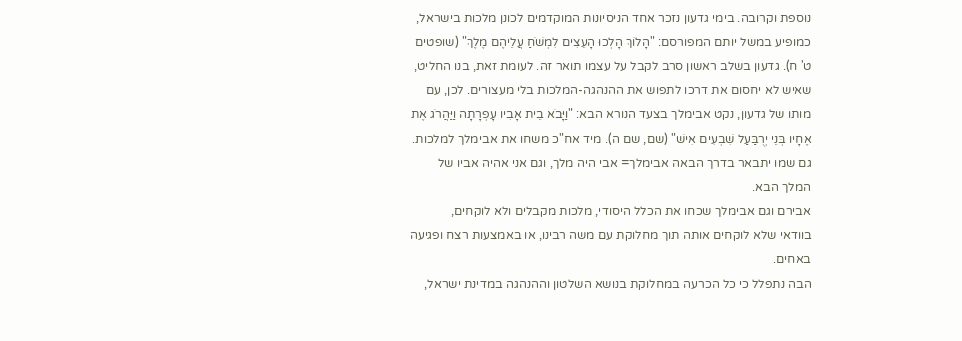נוספת וקרובה. בימי גדעון נזכר אחד הניסיונות המוקדמים לכונן מלכות בישראל, כמופיע במשל יותם המפורסם: "הָלוֹךְ הָלְכוּ הָעֵצִים לִמְשֹׁחַ עֲלֵיהֶם מֶלֶךְ" (שופטים ט' ח). גדעון בשלב ראשון סרב לקבל על עצמו תואר זה. לעומת זאת, בנו החליט, שאיש לא יחסום את דרכו לתפוש את ההנהגה-המלכות בלי מעצורים. לכן, עם מותו של גדעון, נקט אבימלך בצעד הנורא הבא: "וַיָּבֹא בֵית אָבִיו עָפְרָתָה וַיַּהֲרֹג אֶת אֶחָיו בְּנֵי יְרֻבַּעַל שִׁבְעִים אִישׁ" (שם, שם ה). מיד אח"כ משחו את אבימלך למלכות. גם שמו יתבאר בדרך הבאה אבימלך= אבי היה מלך, וגם אני אהיה אביו של המלך הבא.
אבירם וגם אבימלך שכחו את הכלל היסודי, מלכות מקבלים ולא לוקחים,
בוודאי שלא לוקחים אותה תוך מחלוקת עם משה רבינו, או באמצעות רצח ופגיעה באחים.
הבה נתפלל כי כל הכרעה במחלוקת בנושא השלטון וההנהגה במדינת ישראל,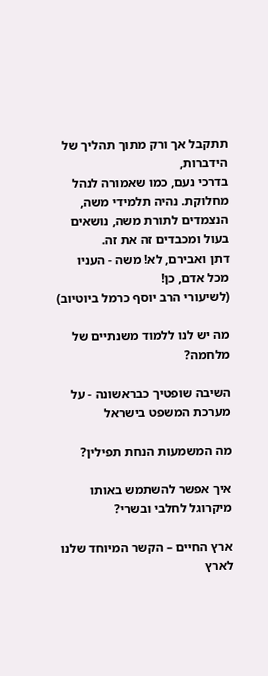תתקבל אך ורק מתוך תהליך של הידברות,
בדרכי נעם, כמו שאמורה לנהל מחלוקת. נהיה תלמידי משה, הנצמדים לתורת משה, נושאים בעול ומכבדים זה את זה.
דתן ואבירם, לא! משה - העניו מכל אדם, כן!
(לשיעורי הרב יוסף כרמל ביוטיוב)

מה יש לנו ללמוד משנתיים של מלחמה?

השיבה שופטיך כבראשונה - על מערכת המשפט בישראל

מה המשמעות הנחת תפילין?

איך אפשר להשתמש באותו מיקרוגל לחלבי ובשרי?

ארץ החיים – הקשר המיוחד שלנו לארץ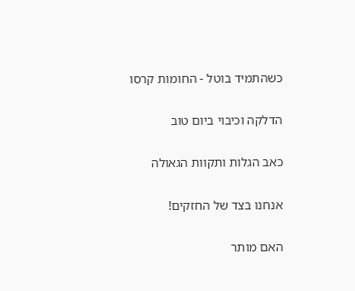כשהתמיד בוטל - החומות קרסו

הדלקה וכיבוי ביום טוב

כאב הגלות ותקוות הגאולה

אנחנו בצד של החזקים!

האם מותר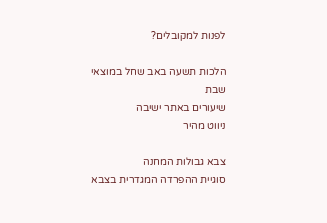לפנות למקובלים?

הלכות תשעה באב שחל במוצאי שבת
שיעורים באתר ישיבה
ניווט מהיר

צבא גבולות המחנה
סוגיית ההפרדה המגדרית בצבא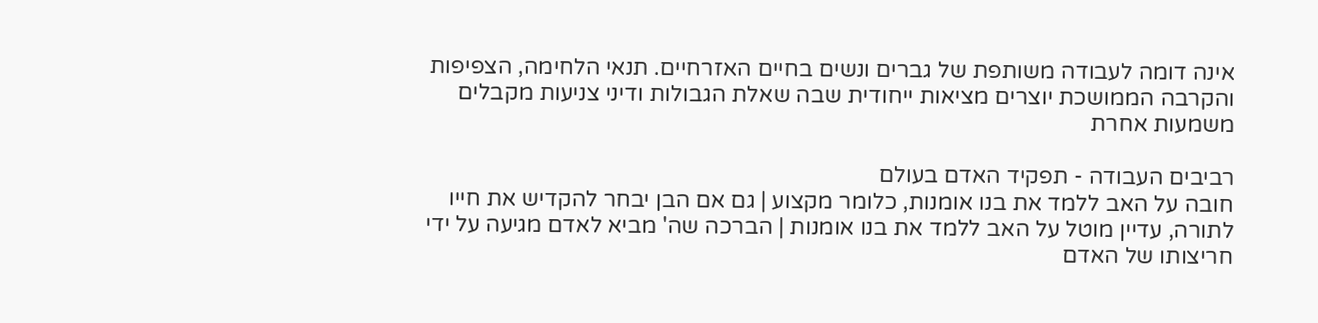אינה דומה לעבודה משותפת של גברים ונשים בחיים האזרחיים. תנאי הלחימה, הצפיפות והקרבה הממושכת יוצרים מציאות ייחודית שבה שאלת הגבולות ודיני צניעות מקבלים משמעות אחרת

רביבים העבודה - תפקיד האדם בעולם
חובה על האב ללמד את בנו אומנות, כלומר מקצוע | גם אם הבן יבחר להקדיש את חייו לתורה, עדיין מוטל על האב ללמד את בנו אומנות | הברכה שה' מביא לאדם מגיעה על ידי חריצותו של האדם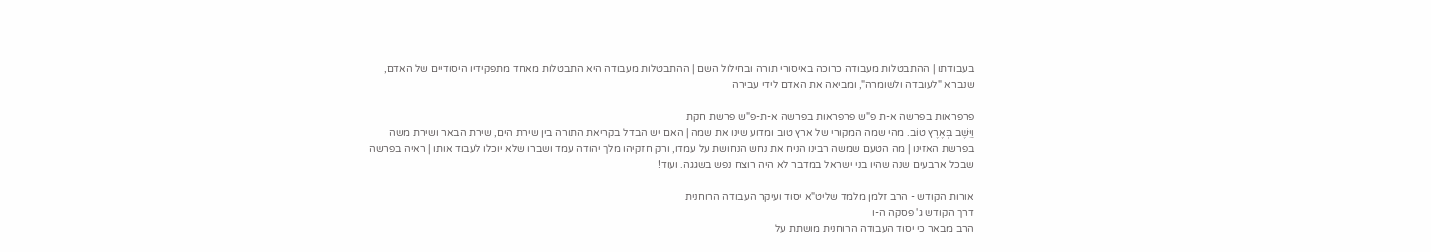בעבודתו | ההתבטלות מעבודה כרוכה באיסורי תורה ובחילול השם | ההתבטלות מעבודה היא התבטלות מאחד מתפקידיו היסודיים של האדם, שנברא "לעובדה ולשומרה", ומביאה את האדם לידי עבירה

פרפראות בפרשה א-ת פ"ש פרפראות בפרשה א-ת-פ"ש פרשת חקת
וַיֵּשֶׁב בְּאֶרֶץ טוֹב. מהי שמה המקורי של ארץ טוב ומדוע שינו את שמה | האם יש הבדל בקריאת התורה בין שירת הים, שירת הבאר ושירת משה בפרשת האזינו | מה הטעם שמשה רבינו הניח את נחש הנחושת על עמדו, ורק חזקיהו מלך יהודה עמד ושברו שלא יוכלו לעבוד אותו | ראיה בפרשה שבכל ארבעים שנה שהיו בני ישראל במדבר לא היה רוצח נפש בשגגה. ועוד!

אורות הקודש - הרב זלמן מלמד שליט"א יסוד ועיקר העבודה הרוחנית
דרך הקודש ג' פסקה ה-ו
הרב מבאר כי יסוד העבודה הרוחנית מושתת על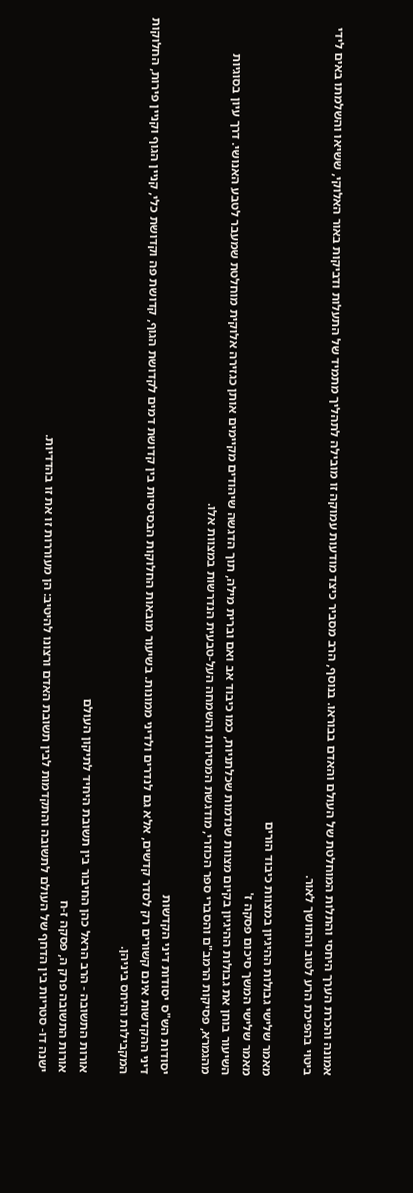אמונה והכרת הערך היחסי והתלות המוחלטת של העולם והאדם בבוראו. בנוסף, הרב מסביר כיצד מודעות עמוקה זו מובילה לתהליך מתמיד של התעלות ודביקות באור האלוקי, ששיאו והשלמתו באים לידי ביטוי בהפיכת הרע לטוב והחושך לאור.

מאמר שלישי גבולות ההיגיון במצוות כיבוד הורים
מאמר שלישי המשך סיכום פסקה ז'
השיעור בוחן את גבולות ההיגיון בקיום מצוות שנדמות שכלתניות, כמו כיבוד אב ואם וברית מילה, תוך הדגשה שיהודים מקיימים אותן כגזירה אלוקית מוחלטת שמעבר לטבע האנושי. דרך עיון בסוגיות מהגמרא, פסיקות הרמב"ם והסברי ספר הכוזרי, מודגשת המסירות והשמחה העל-טבעית הנדרשות במצוות אלו.

יסודות הש"ס יסודות דיני הקדשות
דיני ההקדשות אינם קשורים רק לסדר קדשים, אלא גם לנדרים ולדיני ממונות. בשיעור מובאות החלוקות הבסיסיות בין קדושת דמים לקדושת הגוף, קדושת פה וקדושת כלי, קניין הגוף וקניין פירות, החלוקות המקבילות והיחס ביניהן.

אורות התשובה - הרב הראל כהן החיבור בין תשובת היחיד לתיקון העולם
אורות התשובה פרק ה, פסקה ז-ח
ישנה דו- סטריות בין הדחף של העולם לתשובה והתקדמות לבין תשובת האדם ורצונו להיטיב: הן מעוררות זו את זו בהדדיות.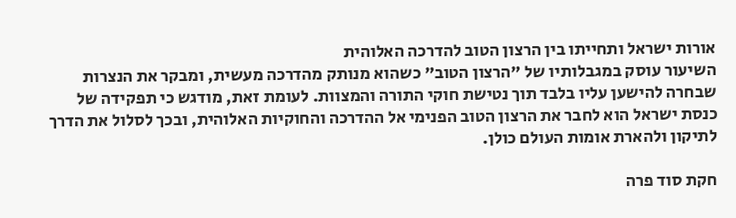אורות ישראל ותחייתו בין הרצון הטוב להדרכה האלוהית
השיעור עוסק במגבלותיו של "הרצון הטוב" כשהוא מנותק מהדרכה מעשית, ומבקר את הנצרות שבחרה להישען עליו בלבד תוך נטישת חוקי התורה והמצוות. לעומת זאת, מודגש כי תפקידה של כנסת ישראל הוא לחבר את הרצון הטוב הפנימי אל ההדרכה והחוקיות האלוהית, ובכך לסלול את הדרך לתיקון ולהארת אומות העולם כולן.

חקת סוד פרה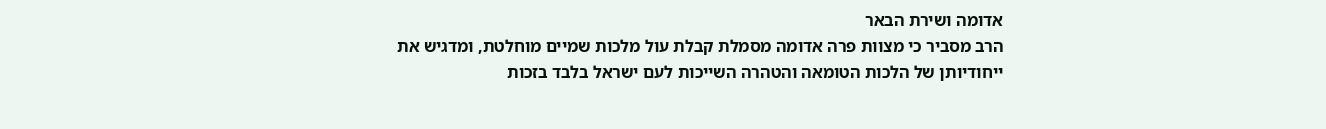אדומה ושירת הבאר
הרב מסביר כי מצוות פרה אדומה מסמלת קבלת עול מלכות שמיים מוחלטת, ומדגיש את ייחודיותן של הלכות הטומאה והטהרה השייכות לעם ישראל בלבד בזכות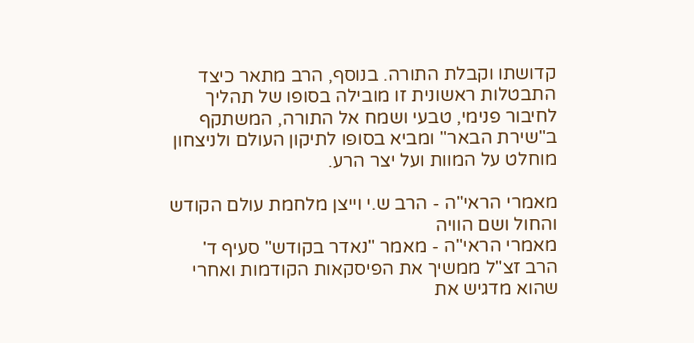קדושתו וקבלת התורה. בנוסף, הרב מתאר כיצד התבטלות ראשונית זו מובילה בסופו של תהליך לחיבור פנימי, טבעי ושמח אל התורה, המשתקף ב"שירת הבאר" ומביא בסופו לתיקון העולם ולניצחון מוחלט על המוות ועל יצר הרע.

מאמרי הראי"ה - הרב ש.י וייצן מלחמת עולם הקודש והחול ושם הוויה
מאמרי הראי"ה - מאמר "נאדר בקודש" סעיף ד'
הרב זצ"ל ממשיך את הפיסקאות הקודמות ואחרי שהוא מדגיש את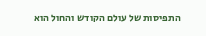התפיסות של עולם הקודש והחול הוא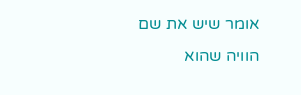אומר שיש את שם הוויה שהוא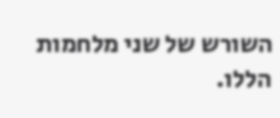השורש של שני מלחמות הללו.